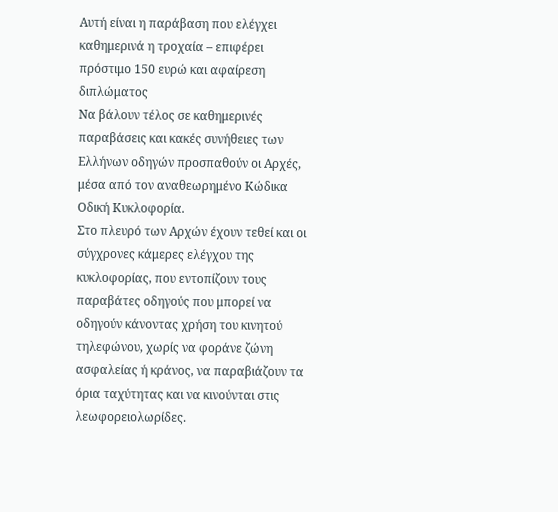Αυτή είναι η παράβαση που ελέγχει καθημερινά η τροχαία – επιφέρει πρόστιμο 150 ευρώ και αφαίρεση διπλώματος
Να βάλουν τέλος σε καθημερινές παραβάσεις και κακές συνήθειες των Ελλήνων οδηγών προσπαθούν οι Αρχές, μέσα από τον αναθεωρημένο Κώδικα Οδική Κυκλοφορία.
Στο πλευρό των Αρχών έχουν τεθεί και οι σύγχρονες κάμερες ελέγχου της κυκλοφορίας, που εντοπίζουν τους παραβάτες οδηγούς που μπορεί να οδηγούν κάνοντας χρήση του κινητού τηλεφώνου, χωρίς να φοράνε ζώνη ασφαλείας ή κράνος, να παραβιάζουν τα όρια ταχύτητας και να κινούνται στις λεωφορειολωρίδες.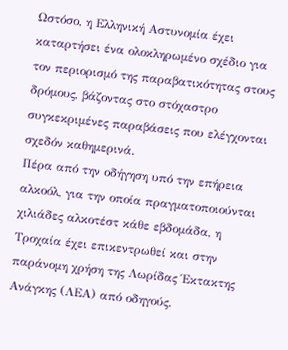Ωστόσο, η Ελληνική Αστυνομία έχει καταρτήσει ένα ολοκληρωμένο σχέδιο για τον περιορισμό της παραβατικότητας στους δρόμους, βάζοντας στο στόχαστρο συγκεκριμένες παραβάσεις που ελέγχονται σχεδόν καθημερινά.
Πέρα από την οδήγηση υπό την επήρεια αλκοόλ, για την οποία πραγματοποιούνται χιλιάδες αλκοτέστ κάθε εβδομάδα, η Τροχαία έχει επικεντρωθεί και στην παράνομη χρήση της Λωρίδας Έκτακτης Ανάγκης (ΛΕΑ) από οδηγούς.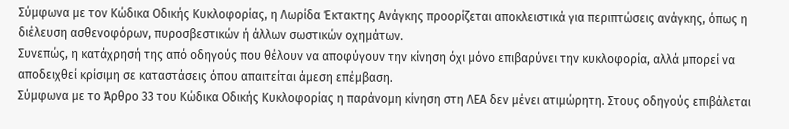Σύμφωνα με τον Κώδικα Οδικής Κυκλοφορίας, η Λωρίδα Έκτακτης Ανάγκης προορίζεται αποκλειστικά για περιπτώσεις ανάγκης, όπως η διέλευση ασθενοφόρων, πυροσβεστικών ή άλλων σωστικών οχημάτων.
Συνεπώς, η κατάχρησή της από οδηγούς που θέλουν να αποφύγουν την κίνηση όχι μόνο επιβαρύνει την κυκλοφορία, αλλά μπορεί να αποδειχθεί κρίσιμη σε καταστάσεις όπου απαιτείται άμεση επέμβαση.
Σύμφωνα με το Άρθρο 33 του Κώδικα Οδικής Κυκλοφορίας η παράνομη κίνηση στη ΛΕΑ δεν μένει ατιμώρητη. Στους οδηγούς επιβάλεται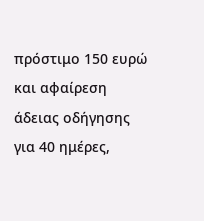πρόστιμο 150 ευρώ και αφαίρεση άδειας οδήγησης για 40 ημέρες,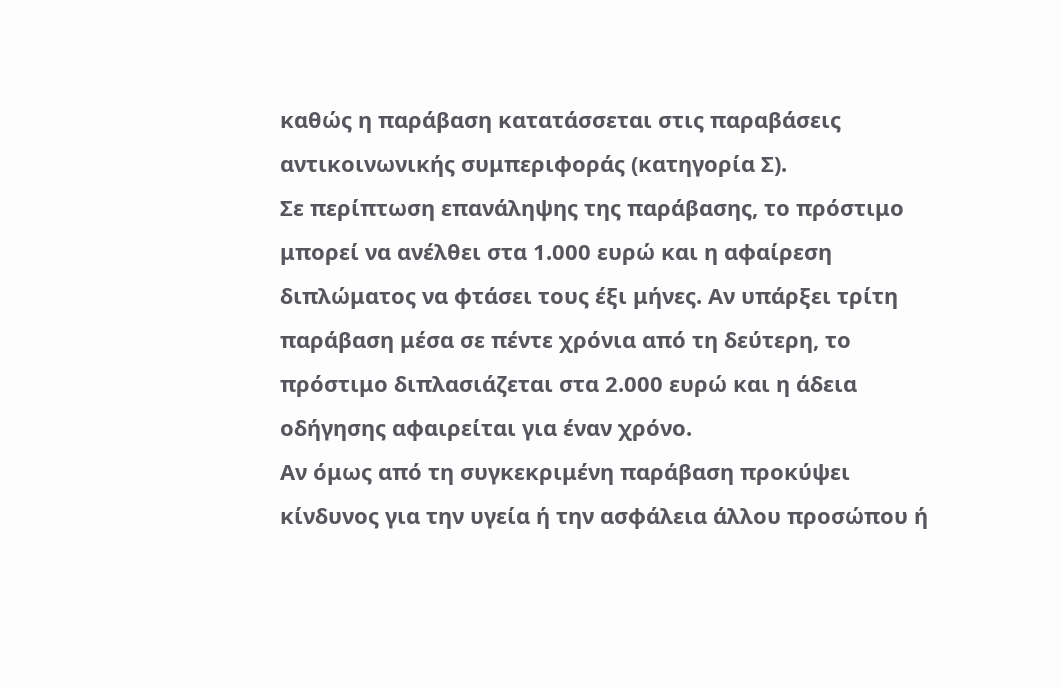καθώς η παράβαση κατατάσσεται στις παραβάσεις αντικοινωνικής συμπεριφοράς (κατηγορία Σ).
Σε περίπτωση επανάληψης της παράβασης, το πρόστιμο μπορεί να ανέλθει στα 1.000 ευρώ και η αφαίρεση διπλώματος να φτάσει τους έξι μήνες. Αν υπάρξει τρίτη παράβαση μέσα σε πέντε χρόνια από τη δεύτερη, το πρόστιμο διπλασιάζεται στα 2.000 ευρώ και η άδεια οδήγησης αφαιρείται για έναν χρόνο.
Αν όμως από τη συγκεκριμένη παράβαση προκύψει κίνδυνος για την υγεία ή την ασφάλεια άλλου προσώπου ή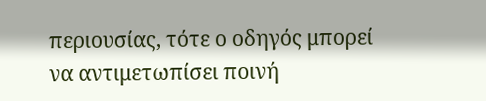περιουσίας, τότε ο οδηγός μπορεί να αντιμετωπίσει ποινή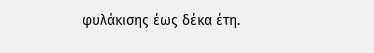φυλάκισης έως δέκα έτη.